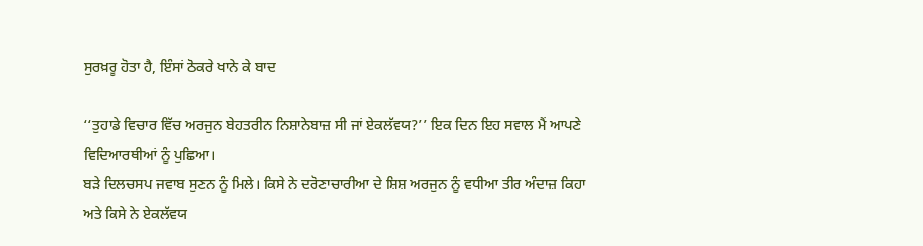ਸੁਰਖ਼ਰੂ ਹੋਤਾ ਹੈ, ਇੰਸਾਂ ਠੋਕਰੇ ਖਾਨੇ ਕੇ ਬਾਦ

‘‘ਤੁਹਾਡੇ ਵਿਚਾਰ ਵਿੱਚ ਅਰਜੁਨ ਬੇਹਤਰੀਨ ਨਿਸ਼ਾਨੇਬਾਜ਼ ਸੀ ਜਾਂ ਏਕਲੱਵਯ?’’ ਇਕ ਦਿਨ ਇਹ ਸਵਾਲ ਮੈਂ ਆਪਣੇ ਵਿਦਿਆਰਥੀਆਂ ਨੂੰ ਪੁਛਿਆ।
ਬੜੇ ਦਿਲਚਸਪ ਜਵਾਬ ਸੁਣਨ ਨੂੰ ਮਿਲੇ। ਕਿਸੇ ਨੇ ਦਰੋਣਾਚਾਰੀਆ ਦੇ ਸ਼ਿਸ਼ ਅਰਜੁਨ ਨੂੰ ਵਧੀਆ ਤੀਰ ਅੰਦਾਜ਼ ਕਿਹਾ ਅਤੇ ਕਿਸੇ ਨੇ ਏਕਲੱਵਯ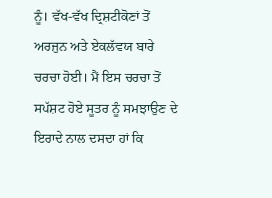ਨੂੰ। ਵੱਖ-ਵੱਖ ਦ੍ਰਿਸ਼ਟੀਕੋਣਾਂ ਤੋਂ ਅਰਜੁਨ ਅਤੇ ਏਕਲੱਵਯ ਬਾਰੇ ਚਰਚਾ ਹੋਈ। ਮੈਂ ਇਸ ਚਰਚਾ ਤੋਂ ਸਪੱਸ਼ਟ ਹੋਏ ਸੂਤਰ ਨੂੰ ਸਮਝਾਉਣ ਦੇ ਇਰਾਦੇ ਨਾਲ ਦਸਦਾ ਹਾਂ ਕਿ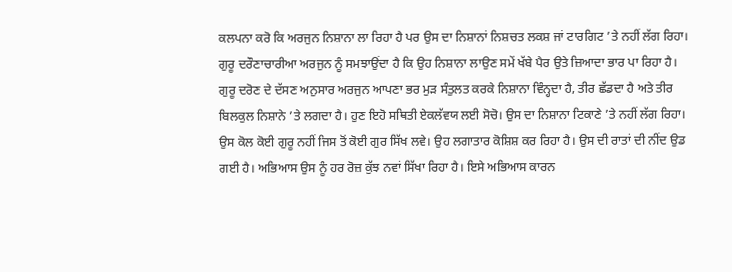ਕਲਪਨਾ ਕਰੋ ਕਿ ਅਰਜੁਨ ਨਿਸ਼ਾਨਾ ਲਾ ਰਿਹਾ ਹੈ ਪਰ ਉਸ ਦਾ ਨਿਸ਼ਾਨਾਂ ਨਿਸ਼ਚਤ ਲਕਸ਼ ਜਾਂ ਟਾਰਗਿਟ ’ਤੇ ਨਹੀਂ ਲੱਗ ਰਿਹਾ। ਗੁਰੂ ਦਰੌਣਾਚਾਰੀਆ ਅਰਜੁਨ ਨੂੰ ਸਮਝਾਉਂਦਾ ਹੈ ਕਿ ਉਹ ਨਿਸ਼ਾਨਾ ਲਾਉਣ ਸਮੇਂ ਖੱਬੇ ਪੈਰ ਉਤੇ ਜ਼ਿਆਦਾ ਭਾਰ ਪਾ ਰਿਹਾ ਹੈ। ਗੁਰੂ ਦਰੋਣ ਦੇ ਦੱਸਣ ਅਨੁਸਾਰ ਅਰਜੁਨ ਆਪਣਾ ਭਰ ਮੁੜ ਸੰਤੁਲਤ ਕਰਕੇ ਨਿਸ਼ਾਨਾ ਵਿੰਨ੍ਹਦਾ ਹੈ, ਤੀਰ ਛੱਡਦਾ ਹੈ ਅਤੇ ਤੀਰ ਬਿਲਕੁਲ ਨਿਸ਼ਾਨੇ ’ਤੇ ਲਗਦਾ ਹੈ। ਹੁਣ ਇਹੋ ਸਥਿਤੀ ਏਕਲੱਵਯ ਲਈ ਸੋਚੋ। ਉਸ ਦਾ ਨਿਸ਼ਾਨਾ ਟਿਕਾਣੇ ’ਤੇ ਨਹੀਂ ਲੱਗ ਰਿਹਾ। ਉਸ ਕੋਲ ਕੋਈ ਗੁਰੂ ਨਹੀਂ ਜਿਸ ਤੋਂ ਕੋਈ ਗੁਰ ਸਿੱਖ ਲਵੇ। ਉਹ ਲਗਾਤਾਰ ਕੋਸ਼ਿਸ਼ ਕਰ ਰਿਹਾ ਹੈ। ਉਸ ਦੀ ਰਾਤਾਂ ਦੀ ਨੀਂਦ ਉਡ ਗਈ ਹੈ। ਅਭਿਆਸ ਉਸ ਨੂੰ ਹਰ ਰੋਜ਼ ਕੁੱਝ ਨਵਾਂ ਸਿੱਖਾ ਰਿਹਾ ਹੈ। ਇਸੇ ਅਭਿਆਸ ਕਾਰਨ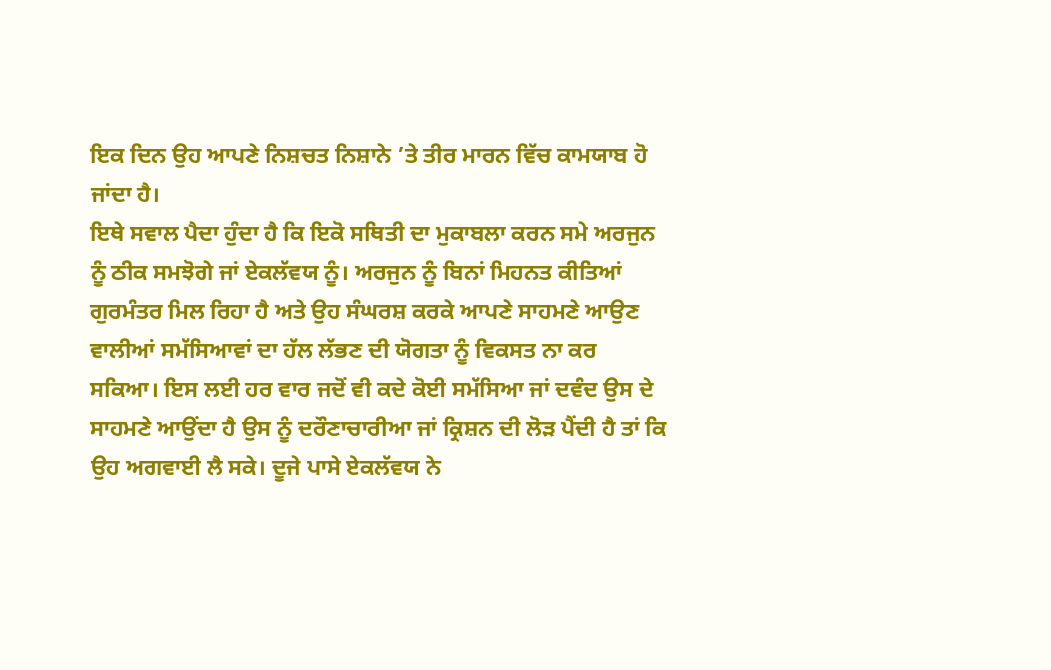ਇਕ ਦਿਨ ਉਹ ਆਪਣੇ ਨਿਸ਼ਚਤ ਨਿਸ਼ਾਨੇ ’ਤੇ ਤੀਰ ਮਾਰਨ ਵਿੱਚ ਕਾਮਯਾਬ ਹੋ ਜਾਂਦਾ ਹੈ।
ਇਥੇ ਸਵਾਲ ਪੈਦਾ ਹੁੰਦਾ ਹੈ ਕਿ ਇਕੋ ਸਥਿਤੀ ਦਾ ਮੁਕਾਬਲਾ ਕਰਨ ਸਮੇ ਅਰਜੁਨ ਨੂੰ ਠੀਕ ਸਮਝੋਗੇ ਜਾਂ ਏਕਲੱਵਯ ਨੂੰ। ਅਰਜੁਨ ਨੂੰ ਬਿਨਾਂ ਮਿਹਨਤ ਕੀਤਿਆਂ ਗੁਰਮੰਤਰ ਮਿਲ ਰਿਹਾ ਹੈ ਅਤੇ ਉਹ ਸੰਘਰਸ਼ ਕਰਕੇ ਆਪਣੇ ਸਾਹਮਣੇ ਆਉਣ ਵਾਲੀਆਂ ਸਮੱਸਿਆਵਾਂ ਦਾ ਹੱਲ ਲੱਭਣ ਦੀ ਯੋਗਤਾ ਨੂੰ ਵਿਕਸਤ ਨਾ ਕਰ ਸਕਿਆ। ਇਸ ਲਈ ਹਰ ਵਾਰ ਜਦੋਂ ਵੀ ਕਦੇ ਕੋਈ ਸਮੱਸਿਆ ਜਾਂ ਦਵੰਦ ਉਸ ਦੇ ਸਾਹਮਣੇ ਆਉਂਦਾ ਹੈ ਉਸ ਨੂੰ ਦਰੌਣਾਚਾਰੀਆ ਜਾਂ ਕ੍ਰਿਸ਼ਨ ਦੀ ਲੋੜ ਪੈਂਦੀ ਹੈ ਤਾਂ ਕਿ ਉਹ ਅਗਵਾਈ ਲੈ ਸਕੇ। ਦੂਜੇ ਪਾਸੇ ਏਕਲੱਵਯ ਨੇ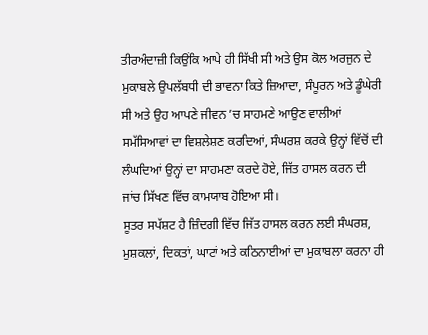ਤੀਰਅੰਦਾਜ਼ੀ ਕਿਉਂਕਿ ਆਪੇ ਹੀ ਸਿੱਖੀ ਸੀ ਅਤੇ ਉਸ ਕੋਲ ਅਰਜੁਨ ਦੇ ਮੁਕਾਬਲੇ ਉਪਲੱਬਧੀ ਦੀ ਭਾਵਨਾ ਕਿਤੇ ਜ਼ਿਆਦਾ, ਸੰਪੂਰਨ ਅਤੇ ਡੂੰਘੇਰੀ ਸੀ ਅਤੇ ਉਹ ਆਪਣੇ ਜੀਵਨ ’ਚ ਸਾਹਮਣੇ ਆਉਣ ਵਾਲੀਆਂ ਸਮੱਸਿਆਵਾਂ ਦਾ ਵਿਸ਼ਲੇਸ਼ਣ ਕਰਦਿਆਂ, ਸੰਘਰਸ਼ ਕਰਕੇ ਉਨ੍ਹਾਂ ਵਿੱਚੋਂ ਦੀ ਲੰਘਦਿਆਂ ਉਨ੍ਹਾਂ ਦਾ ਸਾਹਮਣਾ ਕਰਦੇ ਹੋਏ, ਜਿੱਤ ਹਾਸਲ ਕਰਨ ਦੀ ਜਾਂਚ ਸਿੱਖਣ ਵਿੱਚ ਕਾਮਯਾਬ ਹੋਇਆ ਸੀ।
ਸੂਤਰ ਸਪੱਸ਼ਟ ਹੈ ਜ਼ਿੰਦਗੀ ਵਿੱਚ ਜਿੱਤ ਹਾਸਲ ਕਰਨ ਲਈ ਸੰਘਰਸ਼, ਮੁਸ਼ਕਲਾਂ, ਦਿਕਤਾਂ, ਘਾਟਾਂ ਅਤੇ ਕਠਿਨਾਈਆਂ ਦਾ ਮੁਕਾਬਲਾ ਕਰਨਾ ਹੀ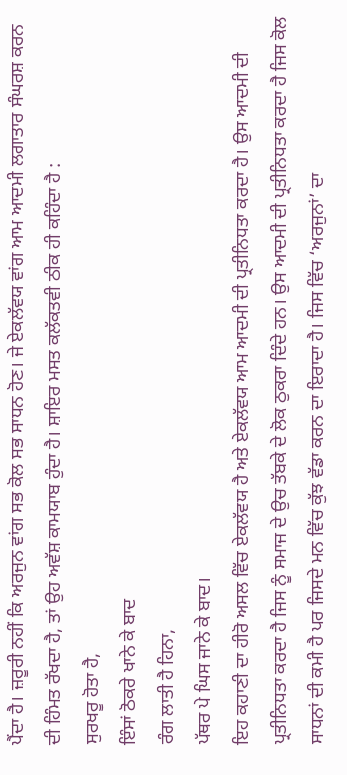ਪੈਂਦਾ ਹੈ। ਜ਼ਰੂਰੀ ਨਹੀਂ ਕਿ ਅਰਜੁਨ ਵਾਂਗ ਸਭ ਕੋਲ ਸਭ ਸਾਧਨ ਹੋਣ। ਜੇ ਏਕਲੱਵਯ ਵਾਂਗ ਆਮ ਆਦਮੀ ਲਗਾਤਾਰ ਸੰਘਰਸ਼ ਕਰਨ ਦੀ ਹਿੰਮਤ ਰੱਖਦਾ ਹੈ, ਤਾਂ ਉਹ ਅਵੱਸ਼ ਕਾਮਯਾਬ ਹੁੰਦਾ ਹੈ। ਸ਼ਾਇਰ ਮਸਤ ਕਲੱਕਤਵੀ ਠੀਕ ਹੀ ਕਹਿੰਦਾ ਹੈ :
ਸੁਰਖਰੂ ਹੋਤਾ ਹੈ,
ਇੰਸਾਂ ਠੋਕਰੇ ਖਾਨੇ ਕੇ ਬਾਦ
ਰੰਗ ਲਾਤੀ ਹੈ ਹਿਨਾ,
ਪੱਥਰ ਪੇ ਘਿਸ ਜਾਨੇ ਕੇ ਬਾਦ।
ਇਹ ਕਹਾਣੀ ਦਾ ਹੀਰੋ ਅਸਲ ਵਿੱਚ ਏਕਲੱਵਯ ਹੈ ਅਤੇ ਏਕਲੱਵਯ ਆਮ ਆਦਮੀ ਦੀ ਪ੍ਰਤੀਨਿਧਤਾ ਕਰਦਾ ਹੈ। ਉਸ ਆਦਮੀ ਦੀ ਪ੍ਰਤੀਨਿਧਤਾ ਕਰਦਾ ਹੈ ਜਿਸ ਨੂੰ ਸਮਾਜ ਦੇ ਉਚ ਤੱਬਕੇ ਦੇ ਲੋਕ ਠੁਕਰਾ ਦਿੰਦੇ ਹਨ। ਉਸ ਆਦਮੀ ਦੀ ਪ੍ਰਤੀਨਿਧਤਾ ਕਰਦਾ ਹੈ ਜਿਸ ਕੋਲ ਸਾਧਨਾਂ ਦੀ ਕਮੀ ਹੈ ਪਰ ਜਿਸਦੇ ਮਨ ਵਿੱਚ ਕੁੱਝ ਵੱਡਾ ਕਰਨ ਦਾ ਇਰਾਦਾ ਹੈ। ਜਿਸ ਵਿੱਚ ‘ਅਰਜੁਨਾਂ’ ਦਾ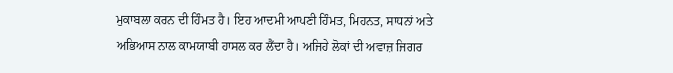ਮੁਕਾਬਲਾ ਕਰਨ ਦੀ ਹਿੰਮਤ ਹੈ। ਇਹ ਆਦਮੀ ਆਪਣੀ ਹਿੰਮਤ, ਮਿਹਨਤ, ਸਾਧਨਾਂ ਅਤੇ ਅਭਿਆਸ ਨਾਲ ਕਾਮਯਾਬੀ ਹਾਸਲ ਕਰ ਲੈਂਦਾ ਹੈ। ਅਜਿਹੇ ਲੋਕਾਂ ਦੀ ਅਵਾਜ਼ ਜਿਗਰ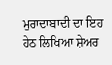ਮੁਰਾਦਾਬਾਦੀ ਦਾ ਇਹ ਹੇਠ ਲਿਖਿਆ ਸ਼ੇਅਰ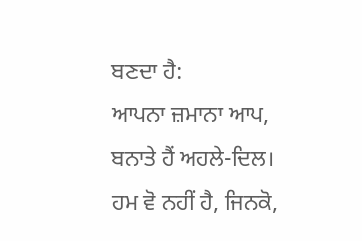ਬਣਦਾ ਹੈ:
ਆਪਨਾ ਜ਼ਮਾਨਾ ਆਪ,
ਬਨਾਤੇ ਹੈਂ ਅਹਲੇ-ਦਿਲ।
ਹਮ ਵੋ ਨਹੀਂ ਹੈ, ਜਿਨਕੋ,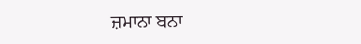ਜ਼ਮਾਨਾ ਬਨਾ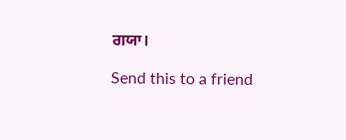ਗਯਾ।

Send this to a friend